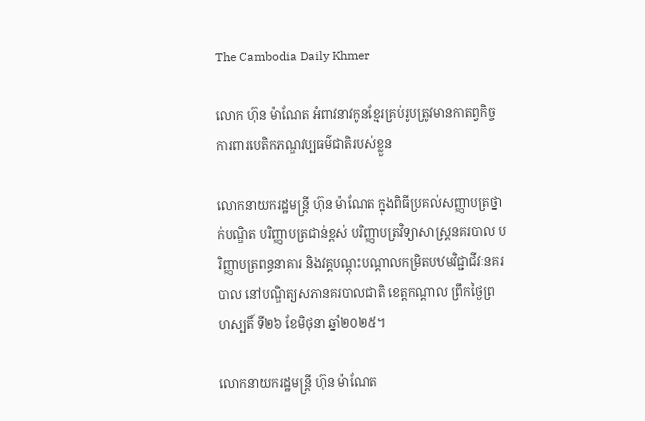The Cambodia Daily Khmer

លោក ហ៊ុន ម៉ាណែត អំពាវនាវកូនខ្មែរគ្រប់រូបត្រូវមានកាតព្វកិច្ចការពារបេតិកភណ្ឌវប្បធម៌ជាតិរបស់ខ្លួន

លោកនាយករដ្ឋមន្ត្រី ហ៊ុន ម៉ាណែត ក្នុងពិធីប្រគល់សញ្ញាបត្រថ្នាក់បណ្ឌិត បរិញ្ញាបត្រជាន់ខ្ពស់ បរិញ្ញាបត្រវិទ្យាសាស្ត្រនគរបាល បរិញ្ញាបត្រពន្ធនាគារ និងវគ្គបណ្តុះបណ្តាលកម្រិតបឋមវិជ្ជាជីវៈនគរបាល នៅបណ្ឌិត្យសភានគរបាលជាតិ ខេត្តកណ្តាល ព្រឹកថ្ងៃព្រហស្បតិ៍ ទី២៦ ខែមិថុនា ឆ្នាំ២០២៥។

លោកនាយករដ្ឋមន្ត្រី ហ៊ុន ម៉ាណែត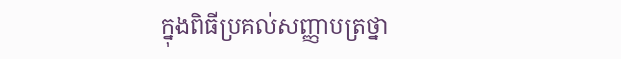ក្នុងពិធីប្រគល់សញ្ញាបត្រថ្នា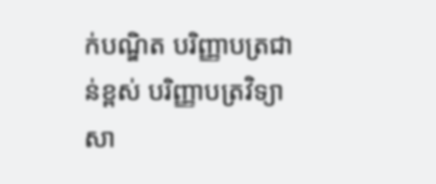ក់បណ្ឌិត បរិញ្ញាបត្រជាន់ខ្ពស់ បរិញ្ញាបត្រវិទ្យាសា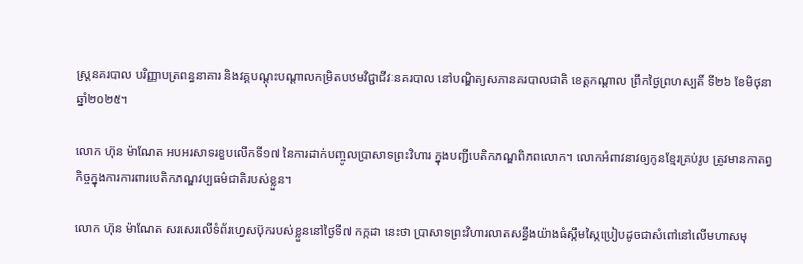ស្ត្រនគរបាល បរិញ្ញាបត្រពន្ធនាគារ និងវគ្គបណ្តុះបណ្តាលកម្រិតបឋមវិជ្ជាជីវៈនគរបាល នៅបណ្ឌិត្យសភានគរបាលជាតិ ខេត្តកណ្តាល ព្រឹកថ្ងៃព្រហស្បតិ៍ ទី២៦ ខែមិថុនា ឆ្នាំ២០២៥។

លោក ហ៊ុន ម៉ាណែត អបអរសាទរខួបលើកទី១៧ នៃការដាក់បញ្ចូលប្រាសាទព្រះវិហារ ក្នុងបញ្ជីបេតិកភណ្ឌពិភពលោក។ លោកអំពាវនាវឲ្យកូនខ្មែរគ្រប់រូប ត្រូវមានកាតព្វកិច្ចក្នុងការការពារបេតិកភណ្ឌវប្បធម៌ជាតិរបស់ខ្លួន។

លោក ហ៊ុន ម៉ាណែត សរសេរលើទំព័រហ្វេសប៊ុករបស់ខ្លួននៅថ្ងៃទី៧ កក្កដា នេះថា ប្រាសាទព្រះវិហារលាតសន្ធឹងយ៉ាងធំស្កឹមស្កៃប្រៀបដូចជាសំពៅនៅលើមហាសមុ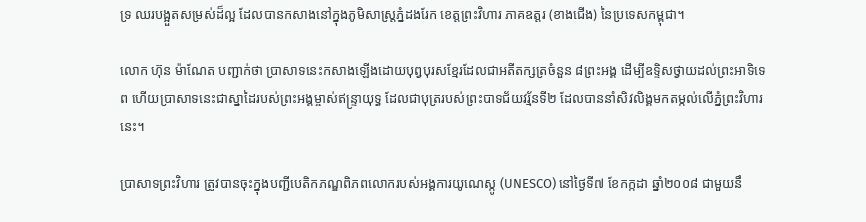ទ្រ ឈរបង្អួតសម្រស់ដ៏ល្អ ដែលបានកសាងនៅក្នុងភូមិសាស្ត្រភ្នំដងរែក ខេត្តព្រះវិហារ ភាគឧត្ដរ (ខាងជើង) នៃប្រទេសកម្ពុជា។

លោក ហ៊ុន ម៉ាណែត បញ្ជាក់ថា ប្រាសាទនេះកសាងឡើងដោយបុព្វបុរសខ្មែរដែលជាអតីតក្សត្រចំនួន ៨ព្រះអង្គ ដើម្បីឧទ្ទិសថ្វាយដល់ព្រះអាទិទេព ហើយប្រាសាទនេះជាស្នាដៃរបស់ព្រះអង្គម្ចាស់ឥន្ទ្រាយុទ្ធ ដែលជាបុត្ររបស់ព្រះបាទជ័យវរ្ម័នទី២ ដែលបាននាំសិវលិង្គមកតម្កល់លើភ្នំព្រះវិហារនេះ។

ប្រាសាទព្រះវិហារ ត្រូវបានចុះក្នុងបញ្ជីបេតិកភណ្ឌពិភពលោករបស់អង្គការយូណេស្កូ (UNESCO) នៅថ្ងៃទី៧ ខែកក្កដា ឆ្នាំ២០០៨ ជាមួយនឹ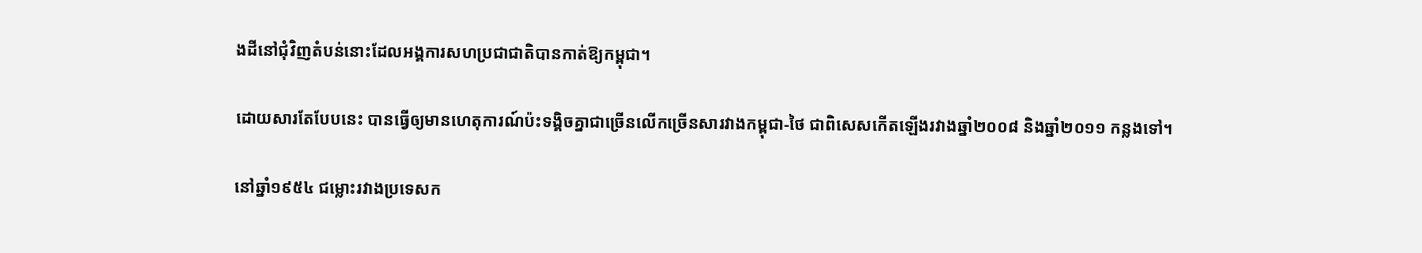ងដីនៅជុំវិញតំបន់នោះដែលអង្គការសហប្រជាជាតិបានកាត់ឱ្យកម្ពុជា។

ដោយសារតែបែបនេះ បានធ្វើឲ្យមានហេតុការណ៍ប៉ះទង្គិចគ្នាជាច្រើនលើកច្រើនសារវាងកម្ពុជា-ថៃ ជាពិសេសកើតឡើងរវាងឆ្នាំ២០០៨ និងឆ្នាំ២០១១ កន្លងទៅ។

នៅឆ្នាំ១៩៥៤ ជម្លោះរវាងប្រទេសក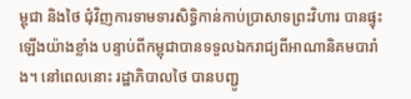ម្ពុជា និងថៃ ជុំវិញការទាមទារសិទ្ធិកាន់កាប់ប្រាសាទព្រះវិហារ បានផ្ទុះឡើងយ៉ាងខ្លាំង បន្ទាប់ពីកម្ពុជាបានទទួលឯករាជ្យពីអាណានិគមបារាំង។ នៅពេលនោះ រដ្ឋាភិបាលថៃ បានបញ្ជូ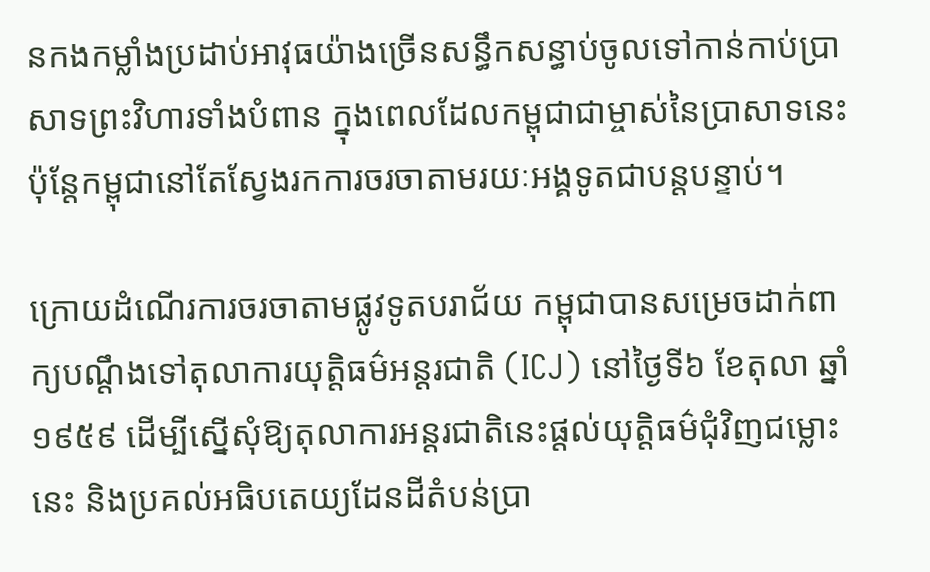នកងកម្លាំងប្រដាប់អាវុធយ៉ាងច្រើនសន្ធឹកសន្ធាប់ចូលទៅកាន់កាប់ប្រាសាទព្រះវិហារទាំងបំពាន ក្នុងពេលដែលកម្ពុជាជាម្ចាស់នៃប្រាសាទនេះ ប៉ុន្តែកម្ពុជានៅតែស្វែងរកការចរចាតាមរយៈអង្គទូតជាបន្តបន្ទាប់។

ក្រោយដំណើរការចរចាតាមផ្លូវទូតបរាជ័យ កម្ពុជាបានសម្រេចដាក់ពាក្យបណ្តឹងទៅតុលាការយុត្តិធម៌អន្តរជាតិ (ICJ) នៅថ្ងៃទី៦ ខែតុលា ឆ្នាំ១៩៥៩ ដើម្បីស្នើសុំឱ្យតុលាការអន្តរជាតិនេះផ្តល់យុត្តិធម៌ជុំវិញជម្លោះនេះ និងប្រគល់អធិបតេយ្យដែនដីតំបន់ប្រា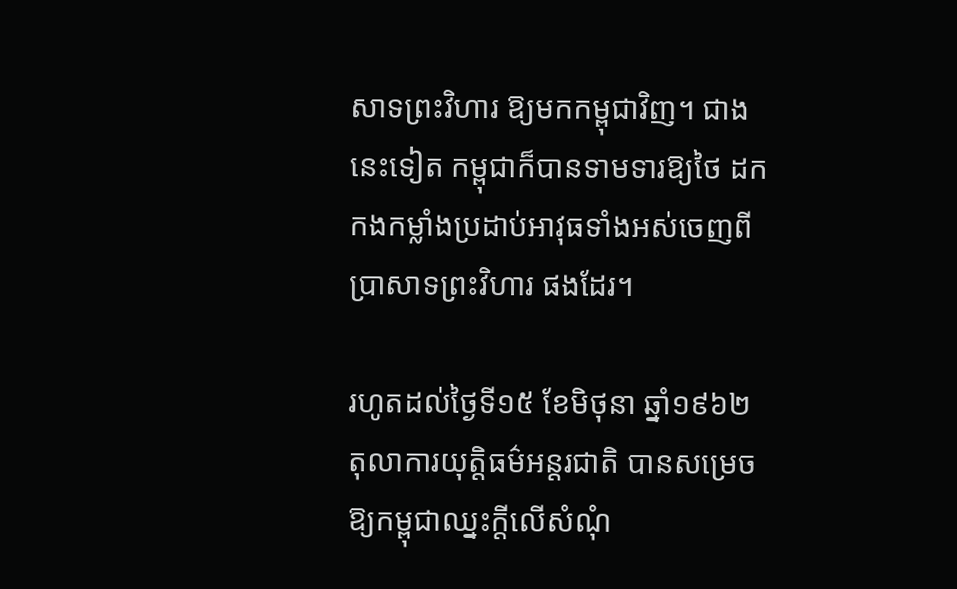សាទព្រះវិហារ ឱ្យមកកម្ពុជាវិញ។ ជាងនេះទៀត កម្ពុជាក៏បានទាមទារឱ្យថៃ ដកកងកម្លាំងប្រដាប់អាវុធទាំងអស់ចេញពីប្រាសាទព្រះវិហារ ផងដែរ។

រហូតដល់ថ្ងៃទី១៥ ខែមិថុនា ឆ្នាំ១៩៦២ តុលាការយុត្តិធម៌អន្តរជាតិ បានសម្រេចឱ្យកម្ពុជាឈ្នះក្តីលើសំណុំ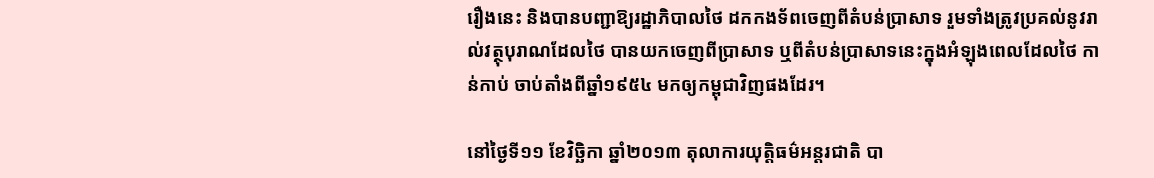រឿងនេះ និងបានបញ្ជាឱ្យរដ្ឋាភិបាលថៃ ដកកងទ័ពចេញពីតំបន់ប្រាសាទ រួមទាំងត្រូវប្រគល់នូវរាល់វត្ថុបុរាណដែលថៃ បានយកចេញពីប្រាសាទ ឬពីតំបន់ប្រាសាទនេះក្នុងអំឡុងពេលដែលថៃ កាន់កាប់ ចាប់តាំងពីឆ្នាំ១៩៥៤ មកឲ្យកម្ពុជាវិញផងដែរ។

នៅថ្ងៃទី១១ ខែវិច្ឆិកា ឆ្នាំ២០១៣ តុលាការយុត្តិធម៌អន្តរជាតិ បា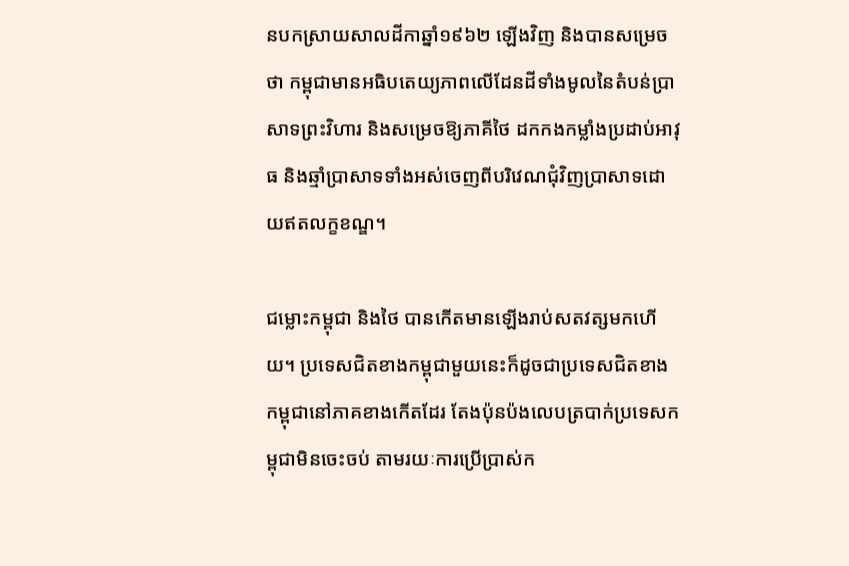នបកស្រាយសាលដីកាឆ្នាំ១៩៦២ ឡើងវិញ និងបានសម្រេចថា កម្ពុជាមានអធិបតេយ្យភាពលើដែនដីទាំងមូលនៃតំបន់ប្រាសាទព្រះវិហារ និងសម្រេចឱ្យភាគីថៃ ដកកងកម្លាំងប្រដាប់អាវុធ និងឆ្មាំប្រាសាទទាំងអស់ចេញពីបរិវេណជុំវិញប្រាសាទដោយឥតលក្ខខណ្ឌ។

ជម្លោះកម្ពុជា និងថៃ បានកើតមានឡើងរាប់សតវត្សមកហើយ។ ប្រទេសជិតខាងកម្ពុជាមួយនេះក៏ដូចជាប្រទេសជិតខាងកម្ពុជានៅភាគខាងកើតដែរ តែងប៉ុនប៉ងលេបត្របាក់ប្រទេសកម្ពុជាមិនចេះចប់ តាមរយៈការប្រើប្រាស់ក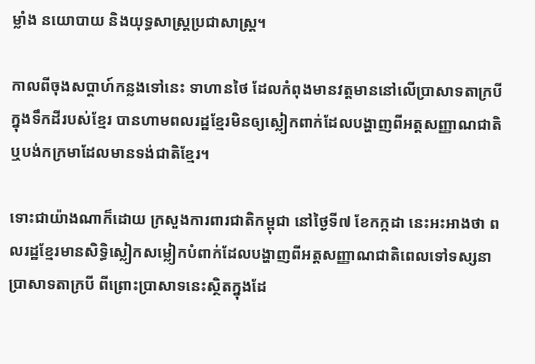ម្លាំង នយោបាយ និងយុទ្ធសាស្ត្រប្រជាសាស្ត្រ។

កាលពីចុងសប្តាហ៍កន្លងទៅនេះ ទាហានថៃ ដែលកំពុងមានវត្តមាននៅលើប្រាសាទតាក្របី ក្នុងទឹកដីរបស់ខ្មែរ បានហាមពលរដ្ឋខ្មែរមិនឲ្យស្លៀកពាក់ដែលបង្ហាញពីអត្តសញ្ញាណជាតិ ឬបង់កក្រមាដែលមានទង់ជាតិខ្មែរ។

ទោះជាយ៉ាងណាក៏ដោយ ក្រសួងការពារជាតិកម្ពុជា នៅថ្ងៃទី៧ ខែកក្កដា នេះអះអាងថា ពលរដ្ឋខ្មែរមានសិទ្ធិស្លៀកសម្លៀកបំពាក់ដែលបង្ហាញពីអត្តសញ្ញាណជាតិពេលទៅទស្សនាប្រាសាទតាក្របី ពីព្រោះប្រាសាទនេះស្ថិតក្នុងដែ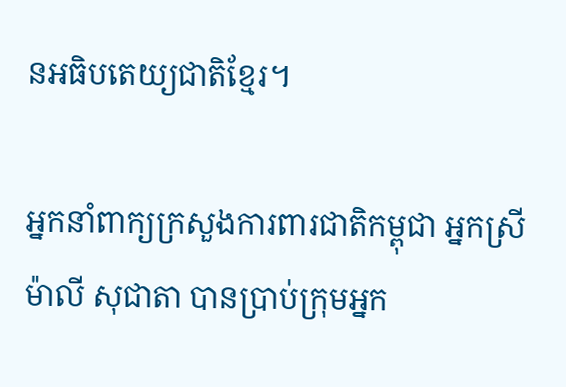នអធិបតេយ្យជាតិខ្មែរ។

អ្នកនាំពាក្យក្រសួងការពារជាតិកម្ពុជា អ្នកស្រី ម៉ាលី សុជាតា បានប្រាប់ក្រុមអ្នក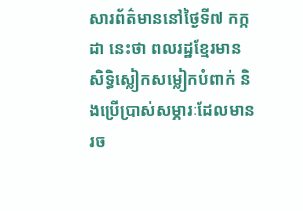សារព័ត៌មាននៅថ្ងៃទី៧ កក្កដា នេះថា ពលរដ្ឋខ្មែរមានសិទ្ធិស្លៀកសម្លៀកបំពាក់ និងប្រើប្រាស់សម្ភារៈដែលមានរច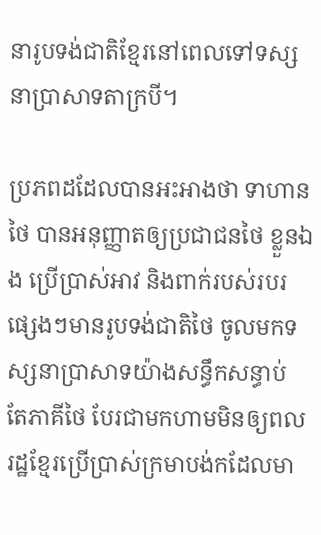នារូបទង់ជាតិខ្មែរនៅពេលទៅទស្សនាប្រាសាទតាក្របី។

ប្រភពដដែលបានអះអាងថា ទាហានថៃ បានអនុញ្ញាតឲ្យប្រជាជនថៃ ខ្លួនឯង ប្រើប្រាស់អាវ និងពាក់របស់របរផ្សេងៗមានរូបទង់ជាតិថៃ ចូលមកទស្សនាប្រាសាទយ៉ាងសន្ធឹកសន្ធាប់ តែភាគីថៃ បែរជាមកហាមមិនឲ្យពលរដ្ឋខ្មែរប្រើប្រាស់ក្រមាបង់កដែលមា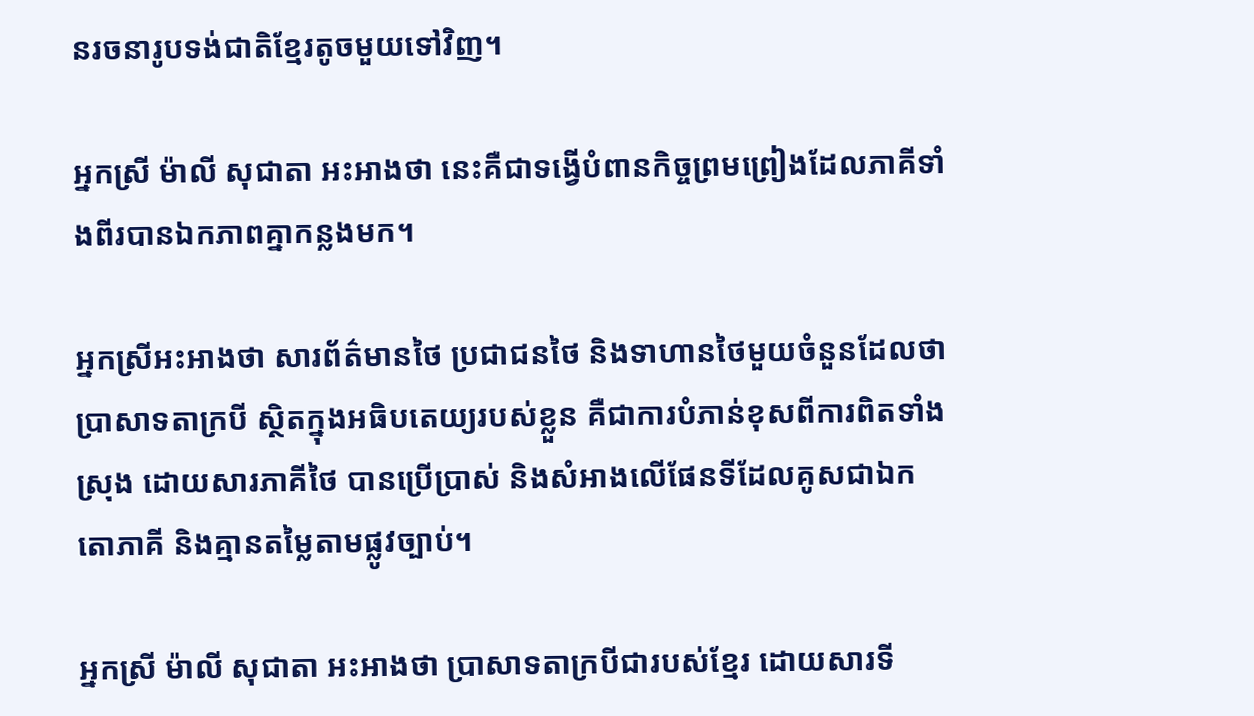នរចនារូបទង់ជាតិខ្មែរតូចមួយទៅវិញ។

អ្នកស្រី ម៉ាលី សុជាតា អះអាងថា នេះគឺជាទង្វើបំពានកិច្ចព្រមព្រៀងដែលភាគីទាំងពីរបានឯកភាពគ្នាកន្លងមក។

អ្នកស្រីអះអាងថា សារព័ត៌មានថៃ ប្រជាជនថៃ និងទាហានថៃមួយចំនួនដែលថាប្រាសាទតាក្របី ស្ថិតក្នុងអធិបតេយ្យរបស់ខ្លួន គឺជាការបំភាន់ខុសពីការពិតទាំងស្រុង ដោយសារភាគីថៃ បានប្រើប្រាស់ និងសំអាងលើផែនទីដែលគូសជាឯកតោភាគី និងគ្មានតម្លៃតាមផ្លូវច្បាប់។

អ្នកស្រី ម៉ាលី សុជាតា អះអាងថា ប្រាសាទតាក្របីជារបស់ខ្មែរ ដោយសារទី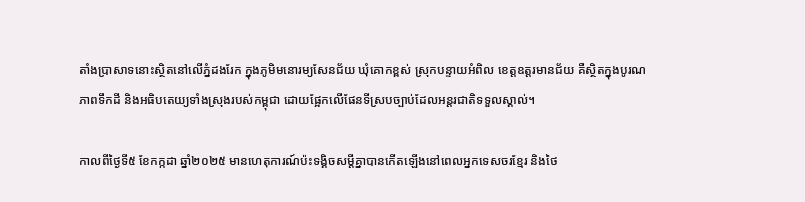តាំងប្រាសាទនោះស្ថិតនៅលើភ្នំដងរែក ក្នុងភូមិមនោរម្យសែនជ័យ ឃុំគោកខ្ពស់ ស្រុកបន្ទាយអំពិល ខេត្តឧត្ដរមានជ័យ គឺស្ថិតក្នុងបូរណភាពទឹកដី និងអធិបតេយ្យទាំងស្រុងរបស់កម្ពុជា ដោយផ្អែកលើផែនទីស្របច្បាប់ដែលអន្តរជាតិទទួលស្គាល់។

កាលពីថ្ងៃទី៥ ខែកក្កដា ឆ្នាំ២០២៥ មានហេតុការណ៍ប៉ះទង្គិចសម្ដីគ្នាបានកើតឡើងនៅពេលអ្នកទេសចរខ្មែរ និងថៃ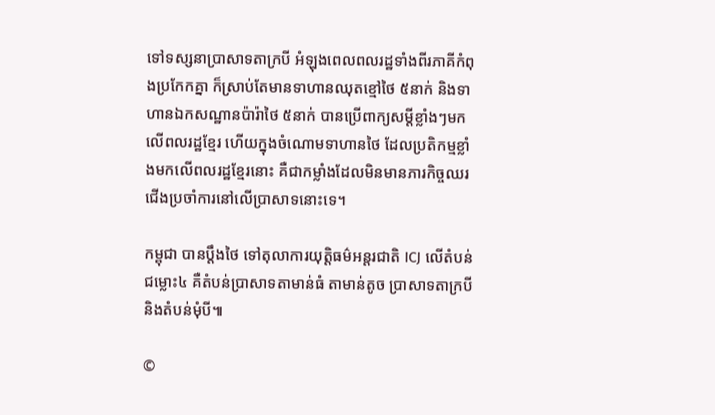ទៅទស្សនាប្រាសាទតាក្របី អំឡុងពេលពលរដ្ឋទាំងពីរភាគីកំពុងប្រកែកគ្នា ក៏ស្រាប់តែមានទាហានឈុតខ្មៅថៃ ៥នាក់ និងទាហានឯកសណ្ឋានប៉ារ៉ាថៃ ៥នាក់ បានប្រើពាក្យសម្ដីខ្លាំងៗមកលើពលរដ្ឋខ្មែរ ហើយក្នុងចំណោមទាហានថៃ ដែលប្រតិកម្មខ្លាំងមកលើពលរដ្ឋខ្មែរនោះ គឺជាកម្លាំងដែលមិនមានភារកិច្ចឈរជើងប្រចាំការនៅលើប្រាសាទនោះទេ។

កម្ពុជា បានប្តឹងថៃ ទៅតុលាការយុត្តិធម៌អន្តរជាតិ ICJ លើតំបន់ជម្លោះ៤ គឺតំបន់ប្រាសាទតាមាន់ធំ តាមាន់តូច ប្រាសាទតាក្របី និងតំបន់មុំបី៕

©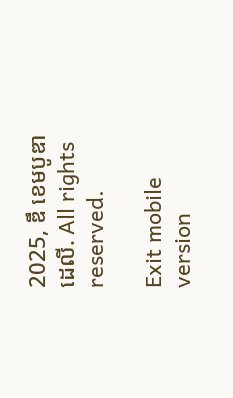2025, ឌឹ ខេមបូឌា ដេលី. All rights reserved.

Exit mobile version